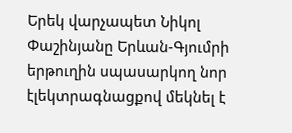Երեկ վարչապետ Նիկոլ Փաշինյանը Երևան-Գյումրի երթուղին սպասարկող նոր էլեկտրագնացքով մեկնել է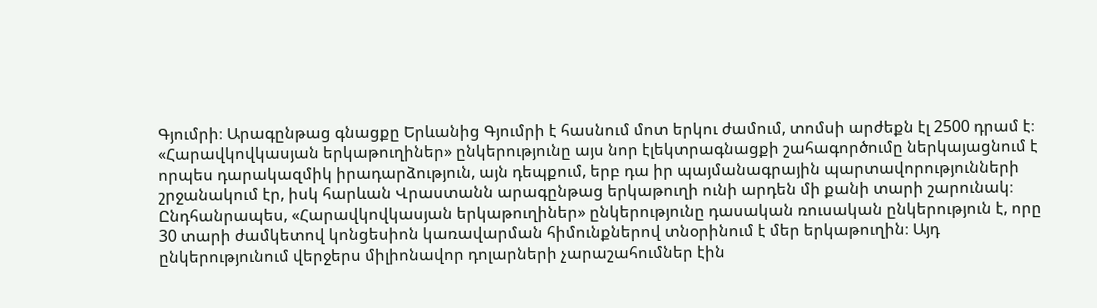Գյումրի։ Արագընթաց գնացքը Երևանից Գյումրի է հասնում մոտ երկու ժամում, տոմսի արժեքն էլ 2500 դրամ է։ «Հարավկովկասյան երկաթուղիներ» ընկերությունը այս նոր էլեկտրագնացքի շահագործումը ներկայացնում է որպես դարակազմիկ իրադարձություն, այն դեպքում, երբ դա իր պայմանագրային պարտավորությունների շրջանակում էր, իսկ հարևան Վրաստանն արագընթաց երկաթուղի ունի արդեն մի քանի տարի շարունակ։
Ընդհանրապես, «Հարավկովկասյան երկաթուղիներ» ընկերությունը դասական ռուսական ընկերություն է, որը 30 տարի ժամկետով կոնցեսիոն կառավարման հիմունքներով տնօրինում է մեր երկաթուղին։ Այդ ընկերությունում վերջերս միլիոնավոր դոլարների չարաշահումներ էին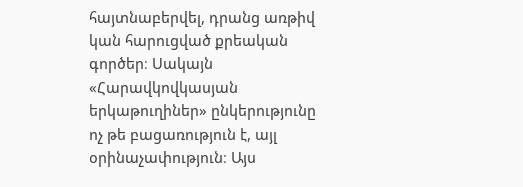հայտնաբերվել, դրանց առթիվ կան հարուցված քրեական գործեր։ Սակայն «Հարավկովկասյան երկաթուղիներ» ընկերությունը ոչ թե բացառություն է, այլ օրինաչափություն։ Այս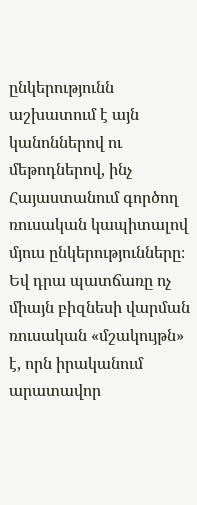ընկերությունն աշխատում է այն կանոններով ու մեթոդներով, ինչ Հայաստանում գործող ռուսական կապիտալով մյուս ընկերությունները։ Եվ դրա պատճառը ոչ միայն բիզնեսի վարման ռուսական «մշակույթն» է, որն իրականում արատավոր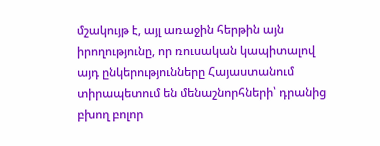մշակույթ է, այլ առաջին հերթին այն իրողությունը, որ ռուսական կապիտալով այդ ընկերությունները Հայաստանում տիրապետում են մենաշնորհների՝ դրանից բխող բոլոր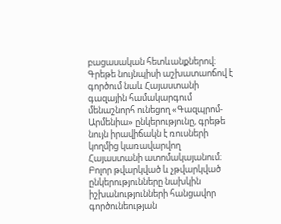բացասական հետևանքներով։ Գրեթե նույնպիսի աշխատաոճով է գործում նաև Հայաստանի գազային համակարգում մենաշնորհ ունեցող «Գազպրոմ-Արմենիա» ընկերությունը, գրեթե նույն իրավիճակն է ռուսների կողմից կառավարվող Հայաստանի ատոմակայանում։ Բոլոր թվարկված և չթվարկված ընկերությունները նախկին իշխանությունների հանցավոր գործունեության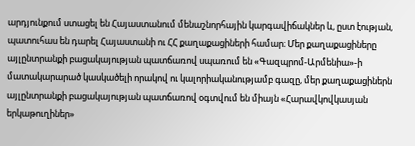արդյունքում ստացել են Հայաստանում մենաշնորհային կարգավիճակներ և, ըստ էության, պատուհաս են դարել Հայաստանի ու ՀՀ քաղաքացիների համար։ Մեր քաղաքացիները այլընտրանքի բացակայության պատճառով սպառում են «Գազպրոմ-Արմենիա»-ի մատակարարած կասկածելի որակով ու կալորիականությամբ գազը, մեր քաղաքացիներն այլընտրանքի բացակայության պատճառով օգտվում են միայն «Հարավկովկասյան երկաթուղիներ»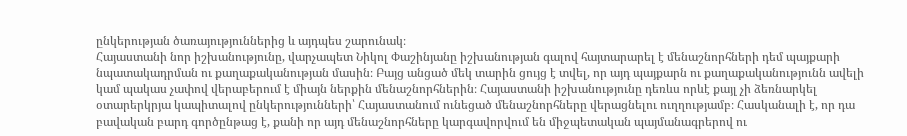ընկերության ծառայություններից և այդպես շարունակ։
Հայաստանի նոր իշխանությունը, վարչապետ Նիկոլ Փաշինյանը իշխանության գալով հայտարարել է մենաշնորհների դեմ պայքարի նպատակադրման ու քաղաքականության մասին։ Բայց անցած մեկ տարին ցույց է տվել, որ այդ պայքարն ու քաղաքականությունն ավելի կամ պակաս չափով վերաբերում է միայն ներքին մենաշնորհներին։ Հայաստանի իշխանությունը դեռևս որևէ քայլ չի ձեռնարկել օտարերկրյա կապիտալով ընկերությունների՝ Հայաստանում ունեցած մենաշնորհները վերացնելու ուղղությամբ։ Հասկանալի է, որ դա բավական բարդ գործընթաց է, քանի որ այդ մենաշնորհները կարգավորվում են միջպետական պայմանագրերով ու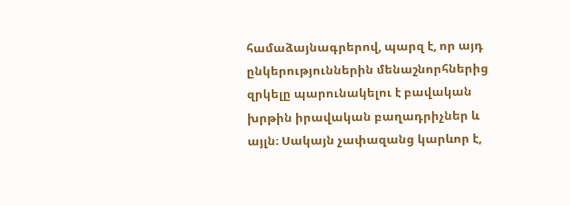համաձայնագրերով, պարզ է, որ այդ ընկերություններին մենաշնորհներից զրկելը պարունակելու է բավական խրթին իրավական բաղադրիչներ և այլն։ Սակայն չափազանց կարևոր է,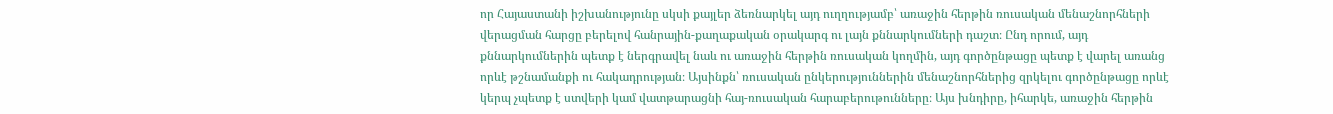որ Հայաստանի իշխանությունը սկսի քայլեր ձեռնարկել այդ ուղղությամբ՝ առաջին հերթին ռուսական մենաշնորհների վերացման հարցը բերելով հանրային-քաղաքական օրակարգ ու լայն քննարկումների դաշտ։ Ընդ որում, այդ քննարկումներին պետք է ներգրավել նաև ու առաջին հերթին ռուսական կողմին, այդ գործընթացը պետք է վարել առանց որևէ թշնամանքի ու հակադրության։ Այսինքն՝ ռուսական ընկերություններին մենաշնորհներից զրկելու գործընթացը որևէ կերպ չպետք է ստվերի կամ վատթարացնի հայ-ռուսական հարաբերութունները։ Այս խնդիրը, իհարկե, առաջին հերթին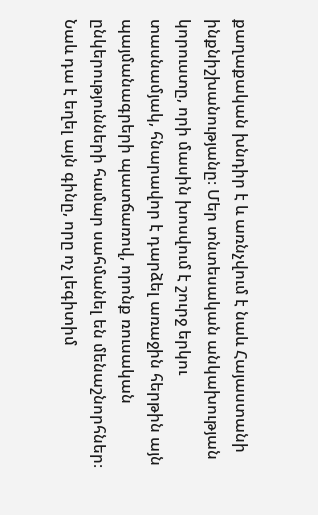քաղաքական խնդիր է և առնչվում է նաև Հայաստանի ինքնիշխանությանը։ Մեր տնտեսական անկախության կորուստը, որի մասին խոսվում է շուրջ երկու տասնամյակ, հնարավոր է դարձել առաջին հերթին այն պայմանագրերի պատճառով, որոնք ռուսական ընկերությունների համար սահմանել են մենաշնորհներ։ Նաև դա է եղել այն գինը, որը ոչ լեգիտիմ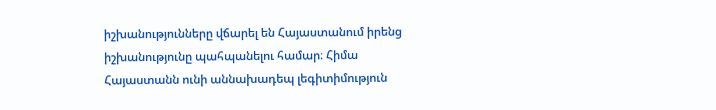իշխանությունները վճարել են Հայաստանում իրենց իշխանությունը պահպանելու համար։ Հիմա Հայաստանն ունի աննախադեպ լեգիտիմություն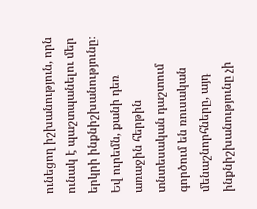ունեցող իշխանություն, որն ունակ է պաշտպանելու մեր երկրի ինքնիշխանությունը։ Եվ ուրեմն, քանի դեռ առաջին հերթին տնտեսական դաշտում գործում են ռուսական մենաշնորհները, այդ ինքնիշխանությունը չի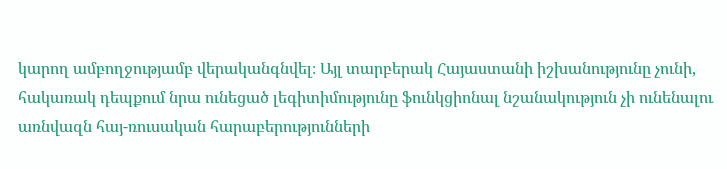կարող ամբողջությամբ վերականգնվել։ Այլ տարբերակ Հայաստանի իշխանությունը չունի, հակառակ դեպքում նրա ունեցած լեգիտիմությունը ֆունկցիոնալ նշանակություն չի ունենալու առնվազն հայ-ռուսական հարաբերությունների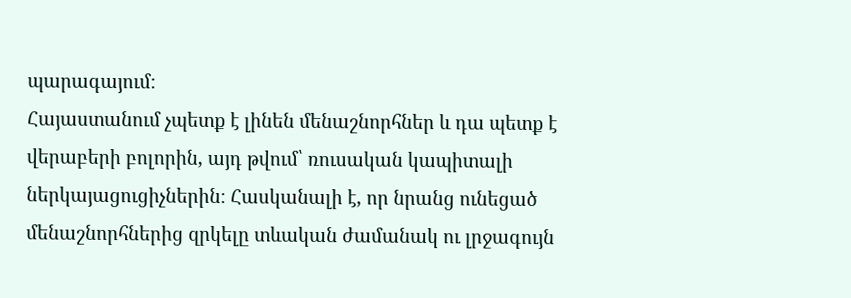պարագայում։
Հայաստանում չպետք է լինեն մենաշնորհներ և դա պետք է վերաբերի բոլորին, այդ թվում՝ ռուսական կապիտալի ներկայացուցիչներին։ Հասկանալի է, որ նրանց ունեցած մենաշնորհներից զրկելը տևական ժամանակ ու լրջագույն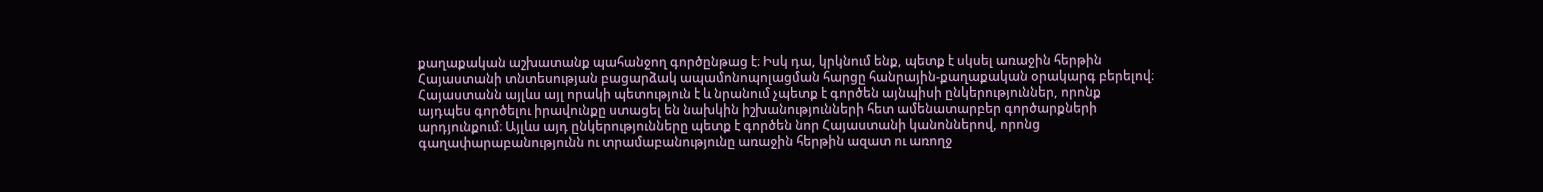քաղաքական աշխատանք պահանջող գործընթաց է։ Իսկ դա, կրկնում ենք, պետք է սկսել առաջին հերթին Հայաստանի տնտեսության բացարձակ ապամոնոպոլացման հարցը հանրային-քաղաքական օրակարգ բերելով։ Հայաստանն այլևս այլ որակի պետություն է և նրանում չպետք է գործեն այնպիսի ընկերություններ, որոնք այդպես գործելու իրավունքը ստացել են նախկին իշխանությունների հետ ամենատարբեր գործարքների արդյունքում։ Այլևս այդ ընկերությունները պետք է գործեն նոր Հայաստանի կանոններով, որոնց գաղափարաբանությունն ու տրամաբանությունը առաջին հերթին ազատ ու առողջ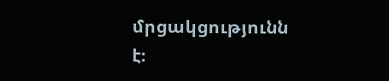մրցակցությունն է։